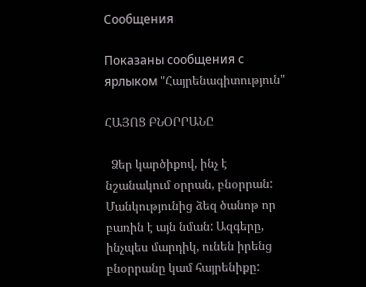Сообщения

Показаны сообщения с ярлыком "Հայրենագիտություն"

ՀԱՅՈՑ ԲՆՕՐՐԱՆԸ

  Ձեր կարծիքով, ինչ է նշանակում օրրան, բնօրրան: Մանկությունից ձեզ ծանոթ որ բառին է այն նման: Ազգերը, ինչպես մարդիկ, ունեն իրենց բնօրրանը կամ հայրենիքը: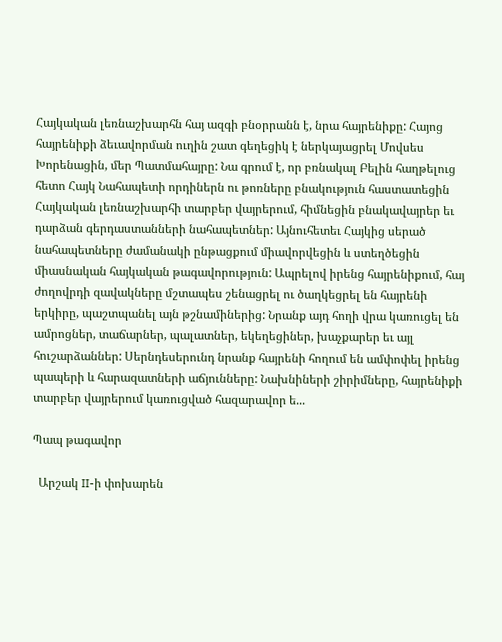Հայկական լեռնաշխարհն հայ ազգի բնօրրանն է, նրա հայրենիքը: Հայոց հայրենիքի ձեւավորման ուղին շատ գեղեցիկ է ներկայացրել Մովսես Խորենացին, մեր Պատմահայրը: Նա գրում է, որ բռնակալ Բելին հաղթելուց հետո Հայկ Նահապետի որդիներն ու թոռները բնակություն հաստատեցին Հայկական լեռնաշխարհի տարբեր վայրերում, հիմնեցին բնակավայրեր եւ դարձան գերդաստանների նահապետներ: Այնուհետեւ Հայկից սերած նահապետները ժամանակի ընթացքում միավորվեցին և ստեղծեցին միասնական հայկական թագավորություն: Ապրելով իրենց հայրենիքում, հայ ժողովրդի զավակները մշտապես շենացրել ու ծաղկեցրել են հայրենի երկիրը, պաշտպանել այն թշնամիներից: Նրանք այդ հողի վրա կառուցել են ամրոցներ, տաճարներ, պալատներ, եկեղեցիներ, խաչքարեր եւ այլ հուշարձաններ: Սերնդեսերունդ նրանք հայրենի հողում են ամփոփել իրենց պապերի և հարազատների աճյունները: Նախնիների շիրիմները, հայրենիքի տարբեր վայրերում կառուցված հազարավոր ե...

Պապ թագավոր

  Արշակ II-ի փոխարեն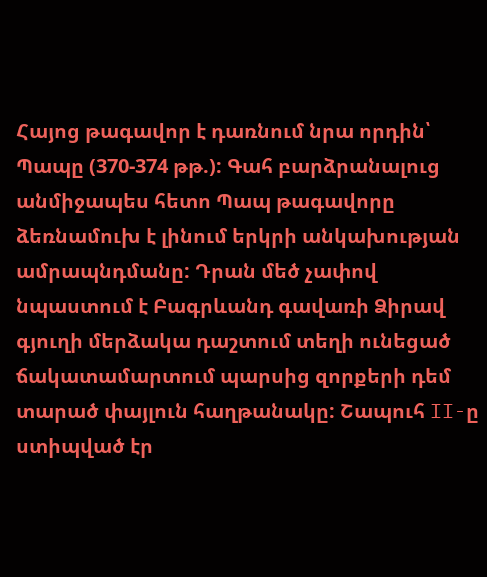Հայոց թագավոր է դառնում նրա որդին՝ Պապը (370-374 թթ.): Գահ բարձրանալուց անմիջապես հետո Պապ թագավորը ձեռնամուխ է լինում երկրի անկախության ամրապնդմանը: Դրան մեծ չափով նպաստում է Բագրևանդ գավառի Ձիրավ գյուղի մերձակա դաշտում տեղի ունեցած ճակատամարտում պարսից զորքերի դեմ տարած փայլուն հաղթանակը: Շապուհ II-ը ստիպված էր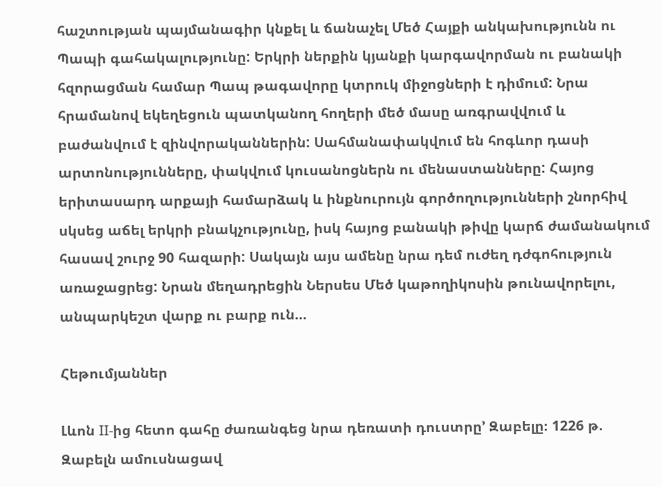հաշտության պայմանագիր կնքել և ճանաչել Մեծ Հայքի անկախությունն ու Պապի գահակալությունը: Երկրի ներքին կյանքի կարգավորման ու բանակի հզորացման համար Պապ թագավորը կտրուկ միջոցների է դիմում: Նրա հրամանով եկեղեցուն պատկանող հողերի մեծ մասը առգրավվում և բաժանվում է զինվորականներին: Սահմանափակվում են հոգևոր դասի արտոնությունները, փակվում կուսանոցներն ու մենաստանները: Հայոց երիտասարդ արքայի համարձակ և ինքնուրույն գործողությունների շնորհիվ սկսեց աճել երկրի բնակչությունը, իսկ հայոց բանակի թիվը կարճ ժամանակում հասավ շուրջ 90 հազարի: Սակայն այս ամենը նրա դեմ ուժեղ դժգոհություն առաջացրեց: Նրան մեղադրեցին Ներսես Մեծ կաթողիկոսին թունավորելու, անպարկեշտ վարք ու բարք ուն...

Հեթումյաններ

Լևոն II-ից հետո գահը ժառանգեց նրա դեռատի դուստրը’ Զաբելը։ 1226 թ. Զաբելն ամուսնացավ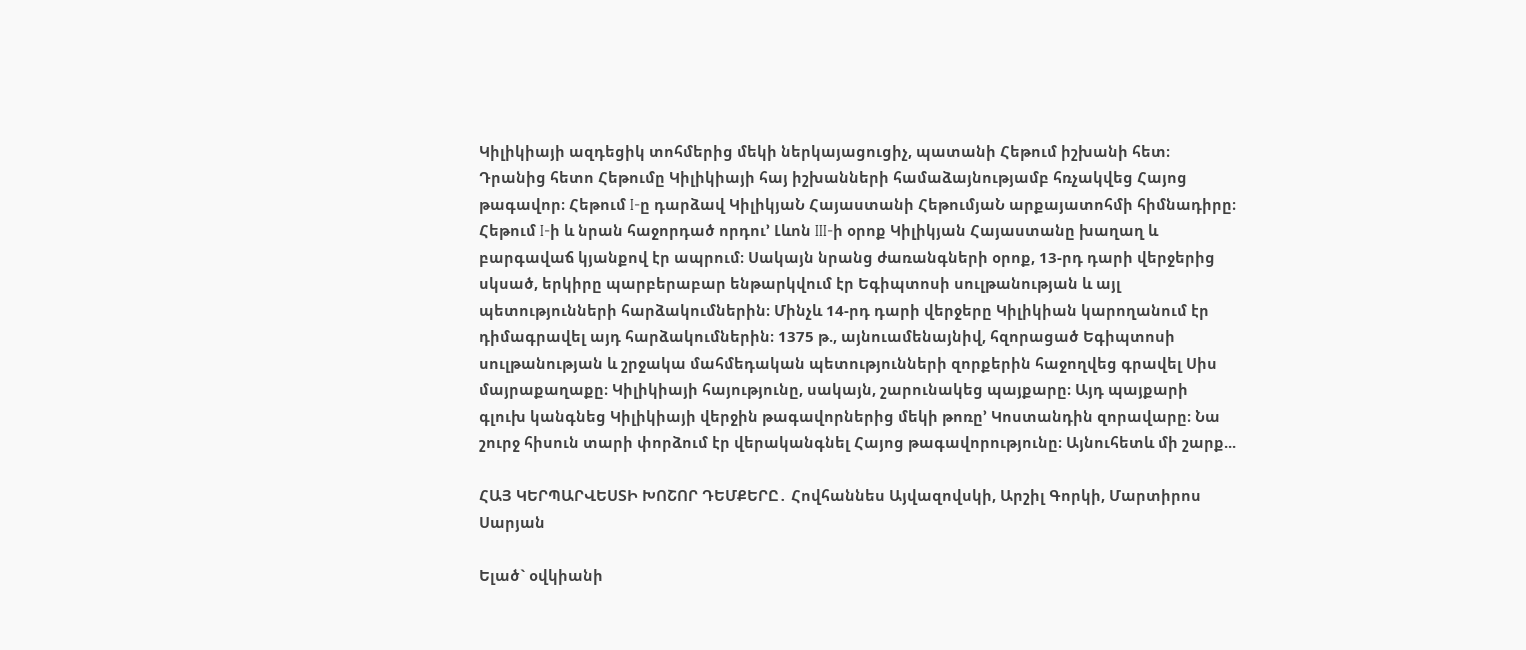Կիլիկիայի ազդեցիկ տոհմերից մեկի ներկայացուցիչ, պատանի Հեթում իշխանի հետ։ Դրանից հետո Հեթումը Կիլիկիայի հայ իշխանների համաձայնությամբ հռչակվեց Հայոց թագավոր։ Հեթում I-ը դարձավ ԿիլիկյաՆ Հայաստանի ՀեթումյաՆ արքայատոհմի հիմնադիրը։ Հեթում I-ի և նրան հաջորդած որդու’ Լևոն III-ի օրոք Կիլիկյան Հայաստանը խաղաղ և բարգավաճ կյանքով էր ապրում։ Սակայն նրանց ժառանգների օրոք, 13-րդ դարի վերջերից սկսած, երկիրը պարբերաբար ենթարկվում էր Եգիպտոսի սուլթանության և այլ պետությունների հարձակումներին։ Մինչև 14-րդ դարի վերջերը Կիլիկիան կարողանում էր դիմագրավել այդ հարձակումներին։ 1375 թ., այնուամենայնիվ, հզորացած Եգիպտոսի սուլթանության և շրջակա մահմեդական պետությունների զորքերին հաջողվեց գրավել Սիս մայրաքաղաքը։ Կիլիկիայի հայությունը, սակայն, շարունակեց պայքարը։ Այդ պայքարի գլուխ կանգնեց Կիլիկիայի վերջին թագավորներից մեկի թոռը’ Կոստանդին զորավարը։ Նա շուրջ հիսուն տարի փորձում էր վերականգնել Հայոց թագավորությունը։ Այնուհետև մի շարք...

ՀԱՅ ԿԵՐՊԱՐՎԵՍՏԻ ԽՈՇՈՐ ԴԵՄՔԵՐԸ․ Հովհաննես Այվազովսկի, Արշիլ Գորկի, Մարտիրոս Սարյան

Ելած` օվկիանի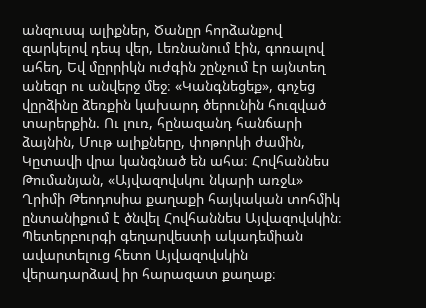անզուսպ ալիքներ, Ծանըր հորձանքով զարկելով դեպ վեր, Լեռնանում էին, գոռալով ահեղ, Եվ մըրրիկն ուժգին շընչում էր այնտեղ անեզր ու անվերջ մեջ։ «Կանգնեցեք», գոչեց վըրձինը ձեռքին կախարդ ծերունին հուզված տարերքին. Ու լուռ, հընազանդ հանճարի ձայնին, Մութ ալիքները, փոթորկի ժամին, Կըտավի վրա կանգնած են ահա։ Հովհաննես Թումանյան, «Այվազովսկու նկարի առջև» Ղրիմի Թեոդոսիա քաղաքի հայկական տոհմիկ ընտանիքում է ծնվել Հովհաննես Այվազովսկին։ Պետերբուրգի գեղարվեստի ակադեմիան ավարտելուց հետո Այվազովսկին վերադարձավ իր հարազատ քաղաք։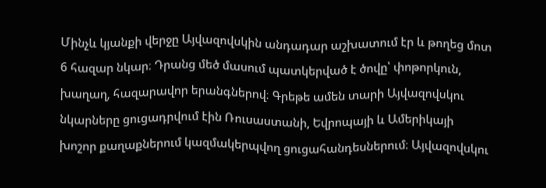Մինչև կյանքի վերջը Այվազովսկին անդադար աշխատում էր և թողեց մոտ 6 հազար նկար։ Դրանց մեծ մասում պատկերված է ծովը՝ փոթորկուն, խաղաղ, հազարավոր երանգներով։ Գրեթե ամեն տարի Այվազովսկու նկարները ցուցադրվում էին Ռուսաստանի, Եվրոպայի և Ամերիկայի խոշոր քաղաքներում կազմակերպվող ցուցահանդեսներում։ Այվազովսկու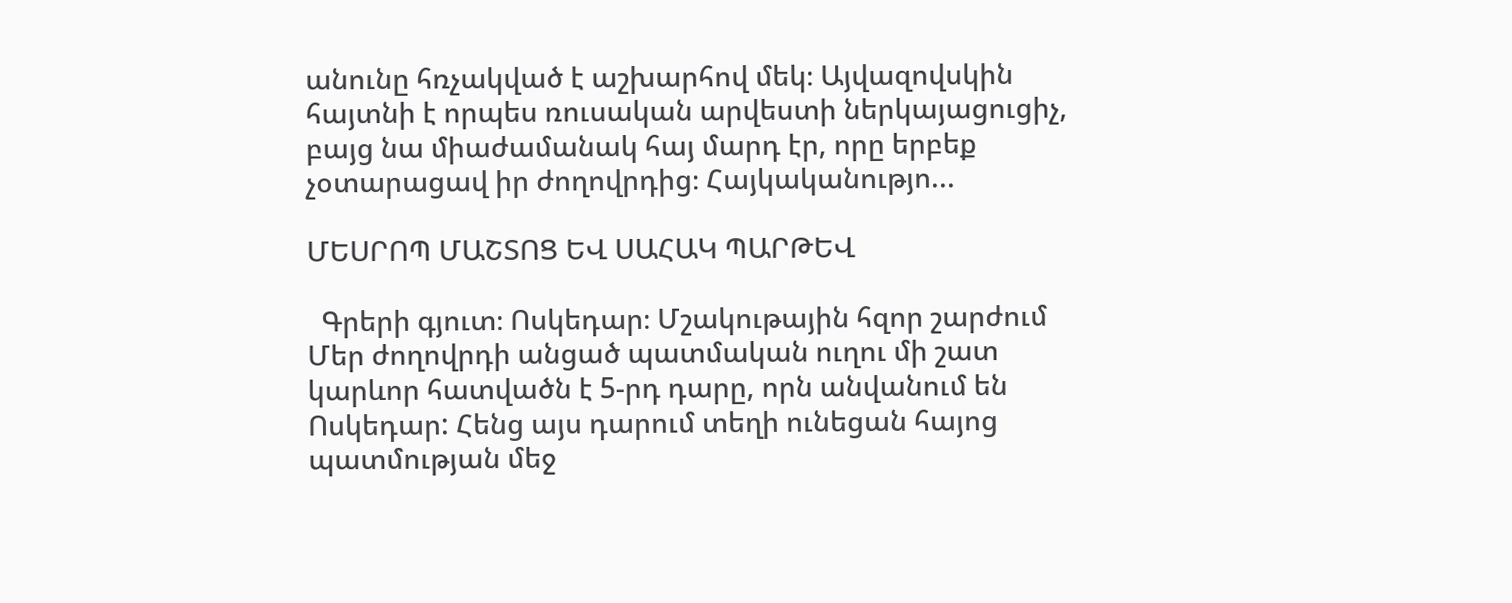անունը հռչակված է աշխարհով մեկ։ Այվազովսկին հայտնի է որպես ռուսական արվեստի ներկայացուցիչ, բայց նա միաժամանակ հայ մարդ էր, որը երբեք չօտարացավ իր ժողովրդից։ Հայկականությո...

ՄԵՍՐՈՊ ՄԱՇՏՈՑ ԵՎ ՍԱՀԱԿ ՊԱՐԹԵՎ

  Գրերի գյուտ։ Ոսկեդար։ Մշակութային հզոր շարժում Մեր ժողովրդի անցած պատմական ուղու մի շատ կարևոր հատվածն է 5-րդ դարը, որն անվանում են Ոսկեդար: Հենց այս դարում տեղի ունեցան հայոց պատմության մեջ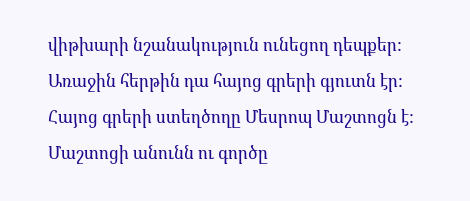վիթխարի նշանակություն ունեցող դեպքեր: Առաջին հերթին դա հայոց գրերի գյուտն էր: Հայոց գրերի ստեղծողը Մեսրոպ Մաշտոցն է: Մաշտոցի անունն ու գործը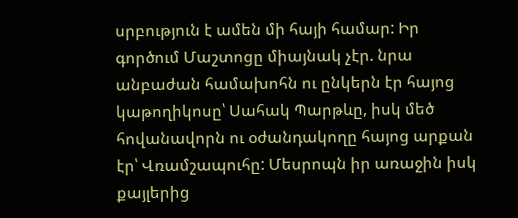սրբություն է ամեն մի հայի համար: Իր գործում Մաշտոցը միայնակ չէր. նրա անբաժան համախոհն ու ընկերն էր հայոց կաթողիկոսը՝ Սահակ Պարթևը, իսկ մեծ հովանավորն ու օժանդակողը հայոց արքան էր՝ Վռամշապուհը: Մեսրոպն իր առաջին իսկ քայլերից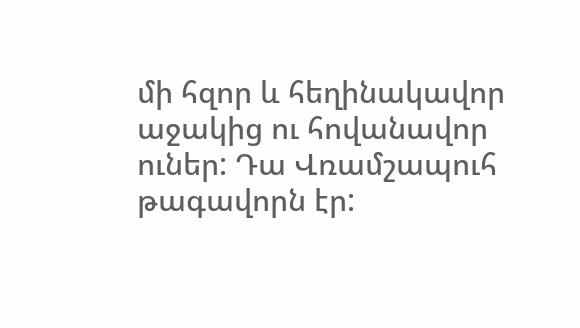մի հզոր և հեղինակավոր աջակից ու հովանավոր ուներ: Դա Վռամշապուհ թագավորն էր: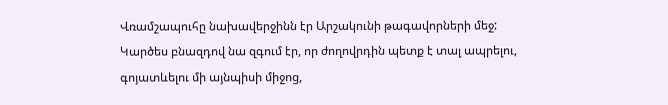Վռամշապուհը նախավերջինն էր Արշակունի թագավորների մեջ: Կարծես բնազդով նա զգում էր, որ ժողովրդին պետք է տալ ապրելու, գոյատևելու մի այնպիսի միջոց,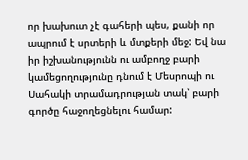որ խախուտ չէ գահերի պես, քանի որ ապրում է սրտերի և մտքերի մեջ: Եվ նա իր իշխանությունն ու ամբողջ բարի կամեցողությունը դնում է Մեսրոպի ու Սահակի տրամադրության տակ՝ բարի գործը հաջողեցնելու համար: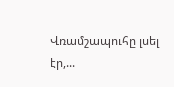Վռամշապուհը լսել էր,...